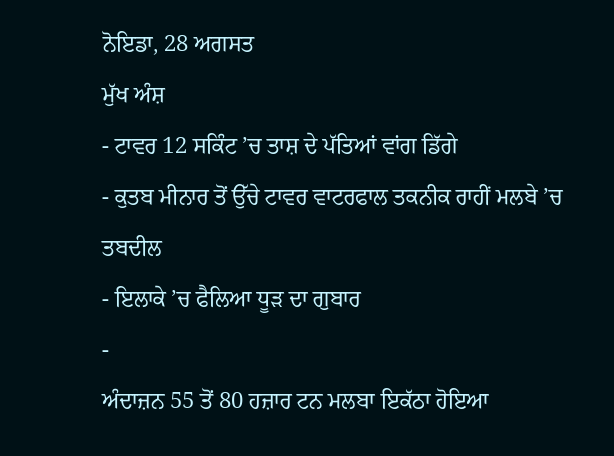ਨੋਇਡਾ, 28 ਅਗਸਤ
ਮੁੱਖ ਅੰਸ਼
- ਟਾਵਰ 12 ਸਕਿੰਟ ’ਚ ਤਾਸ਼ ਦੇ ਪੱਤਿਆਂ ਵਾਂਗ ਡਿੱਗੇ
- ਕੁਤਬ ਮੀਨਾਰ ਤੋਂ ਉੱਚੇ ਟਾਵਰ ਵਾਟਰਫਾਲ ਤਕਨੀਕ ਰਾਹੀਂ ਮਲਬੇ ’ਚ ਤਬਦੀਲ
- ਇਲਾਕੇ ’ਚ ਫੈਲਿਆ ਧੂੜ ਦਾ ਗੁਬਾਰ
-
ਅੰਦਾਜ਼ਨ 55 ਤੋਂ 80 ਹਜ਼ਾਰ ਟਨ ਮਲਬਾ ਇਕੱਠਾ ਹੋਇਆ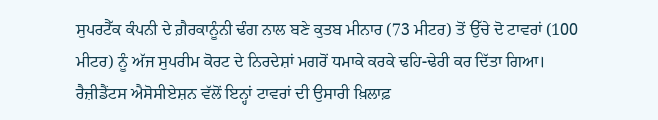ਸੁਪਰਟੈੱਕ ਕੰਪਨੀ ਦੇ ਗ਼ੈਰਕਾਨੂੰਨੀ ਢੰਗ ਨਾਲ ਬਣੇ ਕੁਤਬ ਮੀਨਾਰ (73 ਮੀਟਰ) ਤੋਂ ਉੱਚੇ ਦੋ ਟਾਵਰਾਂ (100 ਮੀਟਰ) ਨੂੰ ਅੱਜ ਸੁਪਰੀਮ ਕੋਰਟ ਦੇ ਨਿਰਦੇਸ਼ਾਂ ਮਗਰੋਂ ਧਮਾਕੇ ਕਰਕੇ ਢਹਿ-ਢੇਰੀ ਕਰ ਦਿੱਤਾ ਗਿਆ। ਰੈਜ਼ੀਡੈਂਟਸ ਐਸੋਸੀਏਸ਼ਨ ਵੱਲੋਂ ਇਨ੍ਹਾਂ ਟਾਵਰਾਂ ਦੀ ਉਸਾਰੀ ਖ਼ਿਲਾਫ਼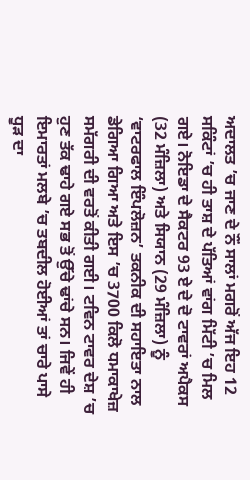ਅਦਾਲਤ ’ਚ ਜਾਣ ਦੇ ਨੌਂ ਸਾਲਾਂ ਮਗਰੋਂ ਅੱਜ ਇਹ 12 ਸਕਿੰਟਾਂ ’ਚ ਹੀ ਤਾਸ਼ ਦੇ ਪੱਤਿਆਂ ਵਾਂਗ ਮਿੱਟੀ ’ਚ ਮਿਲ ਗਏ। ਨੋਇਡਾ ਦੇ ਸੈਕਟਰ 93 ਏ ਦੇ ਦੋ ਟਾਵਰਾਂ ਅਪੈਕਸ (32 ਮੰਜ਼ਿਲਾ) ਅਤੇ ਸਿਯਾਨ (29 ਮੰਜ਼ਿਲਾ) ਨੂੰ ‘ਵਾਟਰਫਾਲ ਇੰਪਲੋਜ਼ਨ’ ਤਕਨੀਕ ਦੀ ਸਹਾਇਤਾ ਨਾਲ ਡੇਗਿਆ ਗਿਆ ਅਤੇ ਇਸ ’ਚ 3700 ਕਿਲੋ ਧਮਾਕਾਖੇਜ਼ ਸਮੱਗਰੀ ਦੀ ਵਰਤੋਂ ਕੀਤੀ ਗਈ। ਟਵਿਨ ਟਾਵਰ ਦੇਸ਼ ’ਚ ਹੁਣ ਤੱਕ ਢਾਹੇ ਗਏ ਸਭ ਤੋਂ ਉੱਚੇ ਢਾਂਚੇ ਸਨ। ਜਿਵੇਂ ਹੀ ਇਮਾਰਤਾਂ ਮਲਬੇ ’ਚ ਤਬਦੀਲ ਹੋਈਆਂ ਤਾਂ ਚਾਰੇ ਪਾਸੇ ਧੂੜ ਦਾ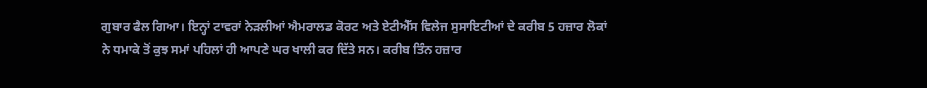ਗੁਬਾਰ ਫੈਲ ਗਿਆ। ਇਨ੍ਹਾਂ ਟਾਵਰਾਂ ਨੇੜਲੀਆਂ ਐਮਰਾਲਡ ਕੋਰਟ ਅਤੇ ਏਟੀਐੱਸ ਵਿਲੇਜ ਸੁਸਾਇਟੀਆਂ ਦੇ ਕਰੀਬ 5 ਹਜ਼ਾਰ ਲੋਕਾਂ ਨੇ ਧਮਾਕੇ ਤੋਂ ਕੁਝ ਸਮਾਂ ਪਹਿਲਾਂ ਹੀ ਆਪਣੇ ਘਰ ਖਾਲੀ ਕਰ ਦਿੱਤੇ ਸਨ। ਕਰੀਬ ਤਿੰਨ ਹਜ਼ਾਰ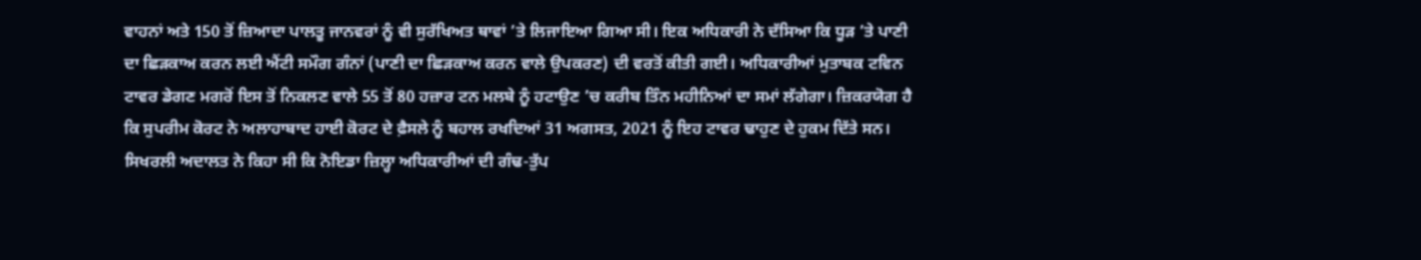ਵਾਹਨਾਂ ਅਤੇ 150 ਤੋਂ ਜ਼ਿਆਦਾ ਪਾਲਤੂ ਜਾਨਵਰਾਂ ਨੂੰ ਵੀ ਸੁਰੱਖਿਅਤ ਥਾਵਾਂ ’ਤੇ ਲਿਜਾਇਆ ਗਿਆ ਸੀ। ਇਕ ਅਧਿਕਾਰੀ ਨੇ ਦੱਸਿਆ ਕਿ ਧੂੜ ’ਤੇ ਪਾਣੀ ਦਾ ਛਿੜਕਾਅ ਕਰਨ ਲਈ ਐਂਟੀ ਸਮੌਗ ਗੰਨਾਂ (ਪਾਣੀ ਦਾ ਛਿੜਕਾਅ ਕਰਨ ਵਾਲੇ ਉਪਕਰਣ) ਦੀ ਵਰਤੋਂ ਕੀਤੀ ਗਈ। ਅਧਿਕਾਰੀਆਂ ਮੁਤਾਬਕ ਟਵਿਨ ਟਾਵਰ ਡੇਗਣ ਮਗਰੋਂ ਇਸ ਤੋਂ ਨਿਕਲਣ ਵਾਲੇ 55 ਤੋਂ 80 ਹਜ਼ਾਰ ਟਨ ਮਲਬੇ ਨੂੰ ਹਟਾਉਣ ’ਚ ਕਰੀਬ ਤਿੰਨ ਮਹੀਨਿਆਂ ਦਾ ਸਮਾਂ ਲੱਗੇਗਾ। ਜ਼ਿਕਰਯੋਗ ਹੈ ਕਿ ਸੁਪਰੀਮ ਕੋਰਟ ਨੇ ਅਲਾਹਾਬਾਦ ਹਾਈ ਕੋਰਟ ਦੇ ਫ਼ੈਸਲੇ ਨੂੰ ਬਹਾਲ ਰਖਦਿਆਂ 31 ਅਗਸਤ, 2021 ਨੂੰ ਇਹ ਟਾਵਰ ਢਾਹੁਣ ਦੇ ਹੁਕਮ ਦਿੱਤੇ ਸਨ। ਸਿਖਰਲੀ ਅਦਾਲਤ ਨੇ ਕਿਹਾ ਸੀ ਕਿ ਨੋਇਡਾ ਜ਼ਿਲ੍ਹਾ ਅਧਿਕਾਰੀਆਂ ਦੀ ਗੰਢ-ਤੁੱਪ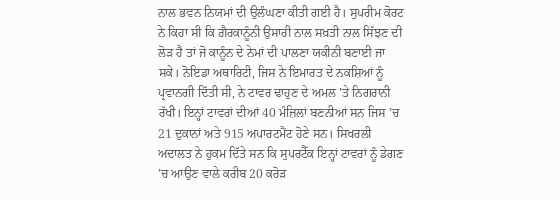ਨਾਲ ਭਵਨ ਨਿਯਮਾਂ ਦੀ ਉਲੰਘਣਾ ਕੀਤੀ ਗਈ ਹੈ। ਸੁਪਰੀਮ ਕੋਰਟ ਨੇ ਕਿਹਾ ਸੀ ਕਿ ਗ਼ੈਰਕਾਨੂੰਨੀ ਉਸਾਰੀ ਨਾਲ ਸਖ਼ਤੀ ਨਾਲ ਸਿੱਝਣ ਦੀ ਲੋੜ ਹੈ ਤਾਂ ਜੋ ਕਾਨੂੰਨ ਦੇ ਨੇਮਾਂ ਦੀ ਪਾਲਣਾ ਯਕੀਨੀ ਬਣਾਈ ਜਾ ਸਕੇ। ਨੋਇਡਾ ਅਥਾਰਿਟੀ, ਜਿਸ ਨੇ ਇਮਾਰਤ ਦੇ ਨਕਸ਼ਿਆਂ ਨੂੰ ਪ੍ਰਵਾਨਗੀ ਦਿੱਤੀ ਸੀ, ਨੇ ਟਾਵਰ ਢਾਹੁਣ ਦੇ ਅਮਲ ’ਤੇ ਨਿਗਰਾਨੀ ਰੱਖੀ। ਇਨ੍ਹਾਂ ਟਾਵਰਾਂ ਦੀਆਂ 40 ਮੰਜ਼ਿਲਾਂ ਬਣਨੀਆਂ ਸਨ ਜਿਸ ’ਚ 21 ਦੁਕਾਨਾਂ ਅਤੇ 915 ਅਪਾਰਟਮੈਂਟ ਹੋਣੇ ਸਨ। ਸਿਖਰਲੀ ਅਦਾਲਤ ਨੇ ਹੁਕਮ ਦਿੱਤੇ ਸਨ ਕਿ ਸੁਪਰਟੈੱਕ ਇਨ੍ਹਾਂ ਟਾਵਰਾਂ ਨੂੰ ਡੇਗਣ ’ਚ ਆਉਣ ਵਾਲੇ ਕਰੀਬ 20 ਕਰੋੜ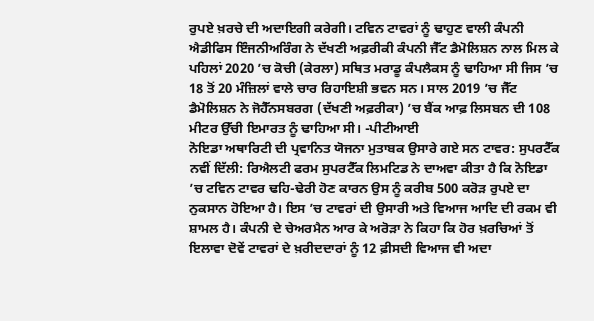ਰੁਪਏ ਖ਼ਰਚੇ ਦੀ ਅਦਾਇਗੀ ਕਰੇਗੀ। ਟਵਿਨ ਟਾਵਰਾਂ ਨੂੰ ਢਾਹੁਣ ਵਾਲੀ ਕੰਪਨੀ ਐਡੀਫਿਸ ਇੰਜਨੀਅਰਿੰਗ ਨੇ ਦੱਖਣੀ ਅਫ਼ਰੀਕੀ ਕੰਪਨੀ ਜੈੱਟ ਡੈਮੋਲਿਸ਼ਨ ਨਾਲ ਮਿਲ ਕੇ ਪਹਿਲਾਂ 2020 ’ਚ ਕੋਚੀ (ਕੇਰਲਾ) ਸਥਿਤ ਮਰਾਡੂ ਕੰਪਲੈਕਸ ਨੂੰ ਢਾਹਿਆ ਸੀ ਜਿਸ ’ਚ 18 ਤੋਂ 20 ਮੰਜ਼ਿਲਾਂ ਵਾਲੇ ਚਾਰ ਰਿਹਾਇਸ਼ੀ ਭਵਨ ਸਨ। ਸਾਲ 2019 ’ਚ ਜੈੱਟ ਡੈਮੋਲਿਸ਼ਨ ਨੇ ਜੋਹੈੱਨਸਬਰਗ (ਦੱਖਣੀ ਅਫ਼ਰੀਕਾ) ’ਚ ਬੈਂਕ ਆਫ਼ ਲਿਸਬਨ ਦੀ 108 ਮੀਟਰ ਉੱਚੀ ਇਮਾਰਤ ਨੂੰ ਢਾਹਿਆ ਸੀ। -ਪੀਟੀਆਈ
ਨੋਇਡਾ ਅਥਾਰਿਟੀ ਦੀ ਪ੍ਰਵਾਨਿਤ ਯੋਜਨਾ ਮੁਤਾਬਕ ਉਸਾਰੇ ਗਏ ਸਨ ਟਾਵਰ: ਸੁਪਰਟੈੱਕ
ਨਵੀਂ ਦਿੱਲੀ: ਰਿਐਲਟੀ ਫਰਮ ਸੁਪਰਟੈੱਕ ਲਿਮਟਿਡ ਨੇ ਦਾਅਵਾ ਕੀਤਾ ਹੈ ਕਿ ਨੋਇਡਾ ’ਚ ਟਵਿਨ ਟਾਵਰ ਢਹਿ-ਢੇਰੀ ਹੋਣ ਕਾਰਨ ਉਸ ਨੂੰ ਕਰੀਬ 500 ਕਰੋੜ ਰੁਪਏ ਦਾ ਨੁਕਸਾਨ ਹੋਇਆ ਹੈ। ਇਸ ’ਚ ਟਾਵਰਾਂ ਦੀ ਉਸਾਰੀ ਅਤੇ ਵਿਆਜ ਆਦਿ ਦੀ ਰਕਮ ਵੀ ਸ਼ਾਮਲ ਹੈ। ਕੰਪਨੀ ਦੇ ਚੇਅਰਮੈਨ ਆਰ ਕੇ ਅਰੋੜਾ ਨੇ ਕਿਹਾ ਕਿ ਹੋਰ ਖ਼ਰਚਿਆਂ ਤੋਂ ਇਲਾਵਾ ਦੋਵੇਂ ਟਾਵਰਾਂ ਦੇ ਖ਼ਰੀਦਦਾਰਾਂ ਨੂੰ 12 ਫ਼ੀਸਦੀ ਵਿਆਜ ਵੀ ਅਦਾ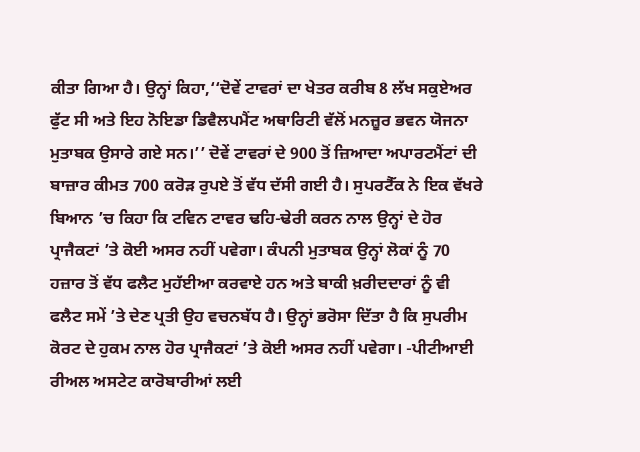ਕੀਤਾ ਗਿਆ ਹੈ। ਉਨ੍ਹਾਂ ਕਿਹਾ,‘‘ਦੋਵੇਂ ਟਾਵਰਾਂ ਦਾ ਖੇਤਰ ਕਰੀਬ 8 ਲੱਖ ਸਕੁਏਅਰ ਫੁੱਟ ਸੀ ਅਤੇ ਇਹ ਨੋਇਡਾ ਡਿਵੈਲਪਮੈਂਟ ਅਥਾਰਿਟੀ ਵੱਲੋਂ ਮਨਜ਼ੂਰ ਭਵਨ ਯੋਜਨਾ ਮੁਤਾਬਕ ਉਸਾਰੇ ਗਏ ਸਨ।’’ ਦੋਵੇਂ ਟਾਵਰਾਂ ਦੇ 900 ਤੋਂ ਜ਼ਿਆਦਾ ਅਪਾਰਟਮੈਂਟਾਂ ਦੀ ਬਾਜ਼ਾਰ ਕੀਮਤ 700 ਕਰੋੜ ਰੁਪਏ ਤੋਂ ਵੱਧ ਦੱਸੀ ਗਈ ਹੈ। ਸੁਪਰਟੈੱਕ ਨੇ ਇਕ ਵੱਖਰੇ ਬਿਆਨ ’ਚ ਕਿਹਾ ਕਿ ਟਵਿਨ ਟਾਵਰ ਢਹਿ-ਢੇਰੀ ਕਰਨ ਨਾਲ ਉਨ੍ਹਾਂ ਦੇ ਹੋਰ ਪ੍ਰਾਜੈਕਟਾਂ ’ਤੇ ਕੋਈ ਅਸਰ ਨਹੀਂ ਪਵੇਗਾ। ਕੰਪਨੀ ਮੁਤਾਬਕ ਉਨ੍ਹਾਂ ਲੋਕਾਂ ਨੂੰ 70 ਹਜ਼ਾਰ ਤੋਂ ਵੱਧ ਫਲੈਟ ਮੁਹੱਈਆ ਕਰਵਾਏ ਹਨ ਅਤੇ ਬਾਕੀ ਖ਼ਰੀਦਦਾਰਾਂ ਨੂੰ ਵੀ ਫਲੈਟ ਸਮੇਂ ’ਤੇ ਦੇਣ ਪ੍ਰਤੀ ਉਹ ਵਚਨਬੱਧ ਹੈ। ਉਨ੍ਹਾਂ ਭਰੋਸਾ ਦਿੱਤਾ ਹੈ ਕਿ ਸੁਪਰੀਮ ਕੋਰਟ ਦੇ ਹੁਕਮ ਨਾਲ ਹੋਰ ਪ੍ਰਾਜੈਕਟਾਂ ’ਤੇ ਕੋਈ ਅਸਰ ਨਹੀਂ ਪਵੇਗਾ। -ਪੀਟੀਆਈ
ਰੀਅਲ ਅਸਟੇਟ ਕਾਰੋਬਾਰੀਆਂ ਲਈ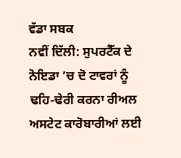ਵੱਡਾ ਸਬਕ
ਨਵੀਂ ਦਿੱਲੀ: ਸੁਪਰਟੈੱਕ ਦੇ ਨੋਇਡਾ ’ਚ ਦੋ ਟਾਵਰਾਂ ਨੂੰ ਢਹਿ-ਢੇਰੀ ਕਰਨਾ ਰੀਅਲ ਅਸਟੇਟ ਕਾਰੋਬਾਰੀਆਂ ਲਈ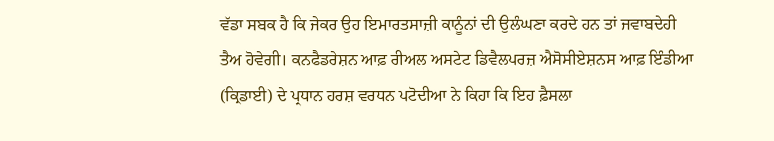ਵੱਡਾ ਸਬਕ ਹੈ ਕਿ ਜੇਕਰ ਉਹ ਇਮਾਰਤਸਾਜ਼ੀ ਕਾਨੂੰਨਾਂ ਦੀ ਉਲੰਘਣਾ ਕਰਦੇ ਹਨ ਤਾਂ ਜਵਾਬਦੇਹੀ ਤੈਅ ਹੋਵੇਗੀ। ਕਨਫੈਡਰੇਸ਼ਨ ਆਫ਼ ਰੀਅਲ ਅਸਟੇਟ ਡਿਵੈਲਪਰਜ਼ ਐਸੋਸੀਏਸ਼ਨਸ ਆਫ਼ ਇੰਡੀਆ (ਕ੍ਰਿਡਾਈ) ਦੇ ਪ੍ਰਧਾਨ ਹਰਸ਼ ਵਰਧਨ ਪਟੋਦੀਆ ਨੇ ਕਿਹਾ ਕਿ ਇਹ ਫ਼ੈਸਲਾ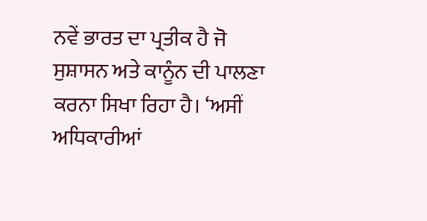ਨਵੇਂ ਭਾਰਤ ਦਾ ਪ੍ਰਤੀਕ ਹੈ ਜੋ ਸੁਸ਼ਾਸਨ ਅਤੇ ਕਾਨੂੰਨ ਦੀ ਪਾਲਣਾ ਕਰਨਾ ਸਿਖਾ ਰਿਹਾ ਹੈ। ‘ਅਸੀਂ ਅਧਿਕਾਰੀਆਂ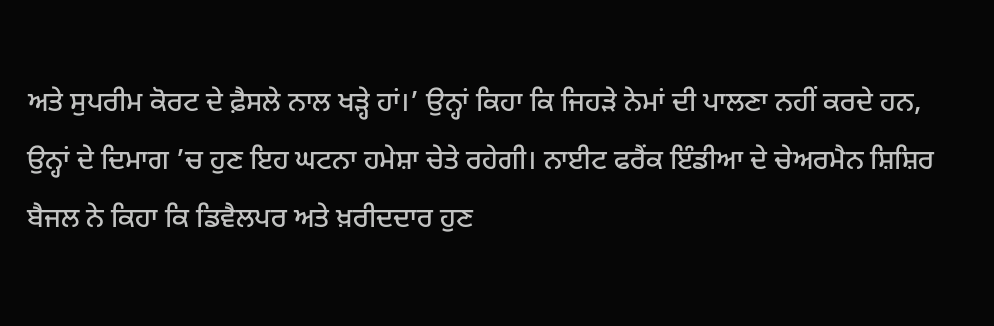ਅਤੇ ਸੁਪਰੀਮ ਕੋਰਟ ਦੇ ਫ਼ੈਸਲੇ ਨਾਲ ਖੜ੍ਹੇ ਹਾਂ।’ ਉਨ੍ਹਾਂ ਕਿਹਾ ਕਿ ਜਿਹੜੇ ਨੇਮਾਂ ਦੀ ਪਾਲਣਾ ਨਹੀਂ ਕਰਦੇ ਹਨ, ਉਨ੍ਹਾਂ ਦੇ ਦਿਮਾਗ ’ਚ ਹੁਣ ਇਹ ਘਟਨਾ ਹਮੇਸ਼ਾ ਚੇਤੇ ਰਹੇਗੀ। ਨਾਈਟ ਫਰੈਂਕ ਇੰਡੀਆ ਦੇ ਚੇਅਰਮੈਨ ਸ਼ਿਸ਼ਿਰ ਬੈਜਲ ਨੇ ਕਿਹਾ ਕਿ ਡਿਵੈਲਪਰ ਅਤੇ ਖ਼ਰੀਦਦਾਰ ਹੁਣ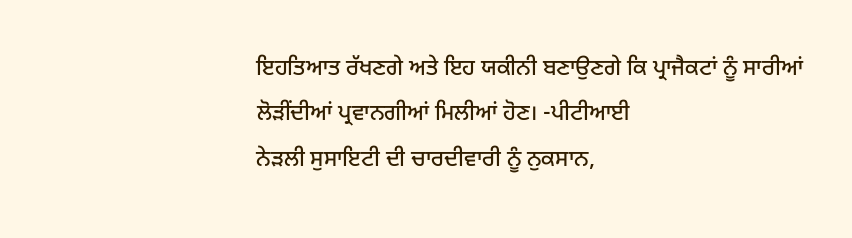ਇਹਤਿਆਤ ਰੱਖਣਗੇ ਅਤੇ ਇਹ ਯਕੀਨੀ ਬਣਾਉਣਗੇ ਕਿ ਪ੍ਰਾਜੈਕਟਾਂ ਨੂੰ ਸਾਰੀਆਂ ਲੋੜੀਂਦੀਆਂ ਪ੍ਰਵਾਨਗੀਆਂ ਮਿਲੀਆਂ ਹੋਣ। -ਪੀਟੀਆਈ
ਨੇੜਲੀ ਸੁਸਾਇਟੀ ਦੀ ਚਾਰਦੀਵਾਰੀ ਨੂੰ ਨੁਕਸਾਨ,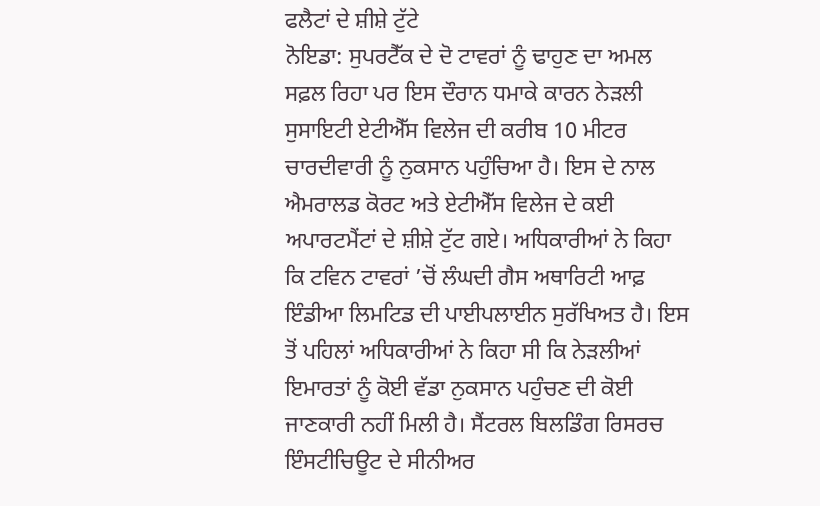ਫਲੈਟਾਂ ਦੇ ਸ਼ੀਸ਼ੇ ਟੁੱਟੇ
ਨੋਇਡਾ: ਸੁਪਰਟੈੱਕ ਦੇ ਦੋ ਟਾਵਰਾਂ ਨੂੰ ਢਾਹੁਣ ਦਾ ਅਮਲ ਸਫ਼ਲ ਰਿਹਾ ਪਰ ਇਸ ਦੌਰਾਨ ਧਮਾਕੇ ਕਾਰਨ ਨੇੜਲੀ ਸੁਸਾਇਟੀ ਏਟੀਐੱਸ ਵਿਲੇਜ ਦੀ ਕਰੀਬ 10 ਮੀਟਰ ਚਾਰਦੀਵਾਰੀ ਨੂੰ ਨੁਕਸਾਨ ਪਹੁੰਚਿਆ ਹੈ। ਇਸ ਦੇ ਨਾਲ ਐਮਰਾਲਡ ਕੋਰਟ ਅਤੇ ਏਟੀਐੱਸ ਵਿਲੇਜ ਦੇ ਕਈ ਅਪਾਰਟਮੈਂਟਾਂ ਦੇ ਸ਼ੀਸ਼ੇ ਟੁੱਟ ਗਏ। ਅਧਿਕਾਰੀਆਂ ਨੇ ਕਿਹਾ ਕਿ ਟਵਿਨ ਟਾਵਰਾਂ ’ਚੋਂ ਲੰਘਦੀ ਗੈਸ ਅਥਾਰਿਟੀ ਆਫ਼ ਇੰਡੀਆ ਲਿਮਟਿਡ ਦੀ ਪਾਈਪਲਾਈਨ ਸੁਰੱਖਿਅਤ ਹੈ। ਇਸ ਤੋਂ ਪਹਿਲਾਂ ਅਧਿਕਾਰੀਆਂ ਨੇ ਕਿਹਾ ਸੀ ਕਿ ਨੇੜਲੀਆਂ ਇਮਾਰਤਾਂ ਨੂੰ ਕੋਈ ਵੱਡਾ ਨੁਕਸਾਨ ਪਹੁੰਚਣ ਦੀ ਕੋਈ ਜਾਣਕਾਰੀ ਨਹੀਂ ਮਿਲੀ ਹੈ। ਸੈਂਟਰਲ ਬਿਲਡਿੰਗ ਰਿਸਰਚ ਇੰਸਟੀਚਿਊਟ ਦੇ ਸੀਨੀਅਰ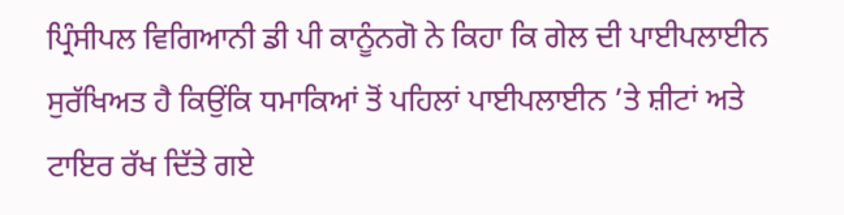ਪ੍ਰਿੰਸੀਪਲ ਵਿਗਿਆਨੀ ਡੀ ਪੀ ਕਾਨੂੰਨਗੋ ਨੇ ਕਿਹਾ ਕਿ ਗੇਲ ਦੀ ਪਾਈਪਲਾਈਨ ਸੁਰੱਖਿਅਤ ਹੈ ਕਿਉਂਕਿ ਧਮਾਕਿਆਂ ਤੋਂ ਪਹਿਲਾਂ ਪਾਈਪਲਾਈਨ ’ਤੇ ਸ਼ੀਟਾਂ ਅਤੇ ਟਾਇਰ ਰੱਖ ਦਿੱਤੇ ਗਏ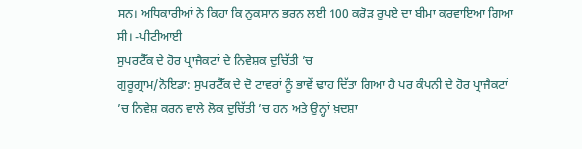ਸਨ। ਅਧਿਕਾਰੀਆਂ ਨੇ ਕਿਹਾ ਕਿ ਨੁਕਸਾਨ ਭਰਨ ਲਈ 100 ਕਰੋੜ ਰੁਪਏ ਦਾ ਬੀਮਾ ਕਰਵਾਇਆ ਗਿਆ ਸੀ। -ਪੀਟੀਆਈ
ਸੁਪਰਟੈੱਕ ਦੇ ਹੋਰ ਪ੍ਰਾਜੈਕਟਾਂ ਦੇ ਨਿਵੇਸ਼ਕ ਦੁਚਿੱਤੀ ’ਚ
ਗੁਰੂਗ੍ਰਾਮ/ਨੋਇਡਾ: ਸੁਪਰਟੈੱਕ ਦੇ ਦੋ ਟਾਵਰਾਂ ਨੂੰ ਭਾਵੇਂ ਢਾਹ ਦਿੱਤਾ ਗਿਆ ਹੈ ਪਰ ਕੰਪਨੀ ਦੇ ਹੋਰ ਪ੍ਰਾਜੈਕਟਾਂ ’ਚ ਨਿਵੇਸ਼ ਕਰਨ ਵਾਲੇ ਲੋਕ ਦੁਚਿੱਤੀ ’ਚ ਹਨ ਅਤੇ ਉਨ੍ਹਾਂ ਖ਼ਦਸ਼ਾ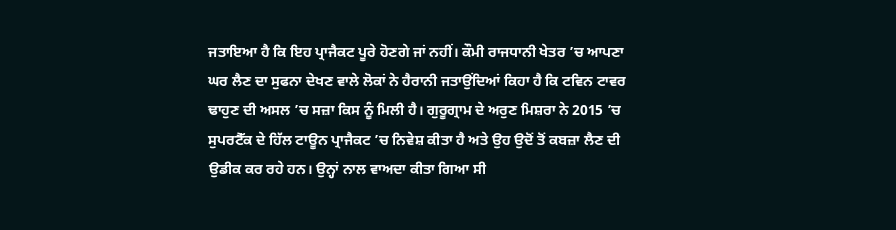ਜਤਾਇਆ ਹੈ ਕਿ ਇਹ ਪ੍ਰਾਜੈਕਟ ਪੂਰੇ ਹੋਣਗੇ ਜਾਂ ਨਹੀਂ। ਕੌਮੀ ਰਾਜਧਾਨੀ ਖੇਤਰ ’ਚ ਆਪਣਾ ਘਰ ਲੈਣ ਦਾ ਸੁਫਨਾ ਦੇਖਣ ਵਾਲੇ ਲੋਕਾਂ ਨੇ ਹੈਰਾਨੀ ਜਤਾਉਂਦਿਆਂ ਕਿਹਾ ਹੈ ਕਿ ਟਵਿਨ ਟਾਵਰ ਢਾਹੁਣ ਦੀ ਅਸਲ ’ਚ ਸਜ਼ਾ ਕਿਸ ਨੂੰ ਮਿਲੀ ਹੈ। ਗੁਰੂਗ੍ਰਾਮ ਦੇ ਅਰੁਣ ਮਿਸ਼ਰਾ ਨੇ 2015 ’ਚ ਸੁਪਰਟੈੱਕ ਦੇ ਹਿੱਲ ਟਾਊਨ ਪ੍ਰਾਜੈਕਟ ’ਚ ਨਿਵੇਸ਼ ਕੀਤਾ ਹੈ ਅਤੇ ਉਹ ਉਦੋਂ ਤੋਂ ਕਬਜ਼ਾ ਲੈਣ ਦੀ ਉਡੀਕ ਕਰ ਰਹੇ ਹਨ। ਉਨ੍ਹਾਂ ਨਾਲ ਵਾਅਦਾ ਕੀਤਾ ਗਿਆ ਸੀ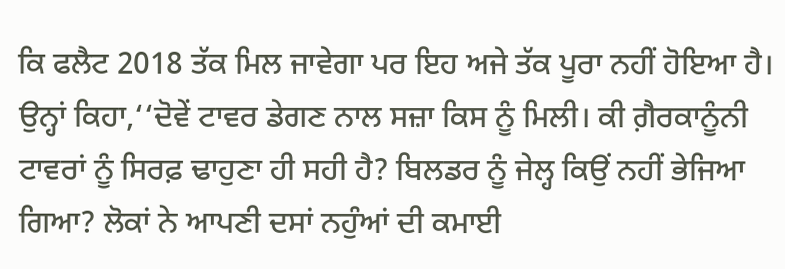ਕਿ ਫਲੈਟ 2018 ਤੱਕ ਮਿਲ ਜਾਵੇਗਾ ਪਰ ਇਹ ਅਜੇ ਤੱਕ ਪੂਰਾ ਨਹੀਂ ਹੋਇਆ ਹੈ। ਉਨ੍ਹਾਂ ਕਿਹਾ,‘‘ਦੋਵੇਂ ਟਾਵਰ ਡੇਗਣ ਨਾਲ ਸਜ਼ਾ ਕਿਸ ਨੂੰ ਮਿਲੀ। ਕੀ ਗ਼ੈਰਕਾਨੂੰਨੀ ਟਾਵਰਾਂ ਨੂੰ ਸਿਰਫ਼ ਢਾਹੁਣਾ ਹੀ ਸਹੀ ਹੈ? ਬਿਲਡਰ ਨੂੰ ਜੇਲ੍ਹ ਕਿਉਂ ਨਹੀਂ ਭੇਜਿਆ ਗਿਆ? ਲੋਕਾਂ ਨੇ ਆਪਣੀ ਦਸਾਂ ਨਹੁੰਆਂ ਦੀ ਕਮਾਈ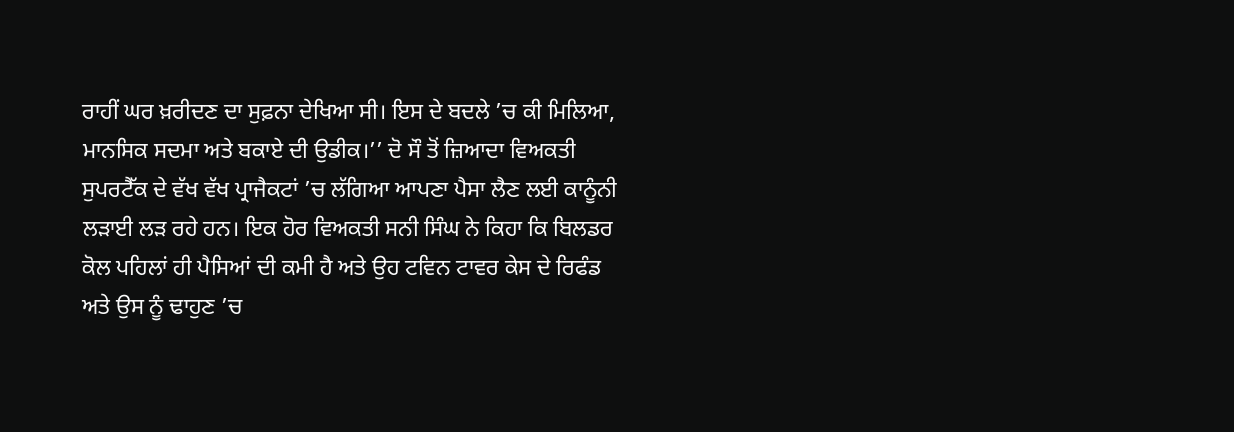ਰਾਹੀਂ ਘਰ ਖ਼ਰੀਦਣ ਦਾ ਸੁਫ਼ਨਾ ਦੇਖਿਆ ਸੀ। ਇਸ ਦੇ ਬਦਲੇ ’ਚ ਕੀ ਮਿਲਿਆ, ਮਾਨਸਿਕ ਸਦਮਾ ਅਤੇ ਬਕਾਏ ਦੀ ਉਡੀਕ।’’ ਦੋ ਸੌ ਤੋਂ ਜ਼ਿਆਦਾ ਵਿਅਕਤੀ ਸੁਪਰਟੈੱਕ ਦੇ ਵੱਖ ਵੱਖ ਪ੍ਰਾਜੈਕਟਾਂ ’ਚ ਲੱਗਿਆ ਆਪਣਾ ਪੈਸਾ ਲੈਣ ਲਈ ਕਾਨੂੰਨੀ ਲੜਾਈ ਲੜ ਰਹੇ ਹਨ। ਇਕ ਹੋਰ ਵਿਅਕਤੀ ਸਨੀ ਸਿੰਘ ਨੇ ਕਿਹਾ ਕਿ ਬਿਲਡਰ ਕੋਲ ਪਹਿਲਾਂ ਹੀ ਪੈਸਿਆਂ ਦੀ ਕਮੀ ਹੈ ਅਤੇ ਉਹ ਟਵਿਨ ਟਾਵਰ ਕੇਸ ਦੇ ਰਿਫੰਡ ਅਤੇ ਉਸ ਨੂੰ ਢਾਹੁਣ ’ਚ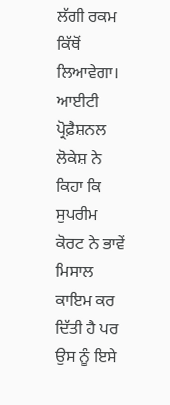ਲੱਗੀ ਰਕਮ ਕਿੱਥੋਂ ਲਿਆਵੇਗਾ। ਆਈਟੀ ਪ੍ਰੋਫ਼ੈਸ਼ਨਲ ਲੋਕੇਸ਼ ਨੇ ਕਿਹਾ ਕਿ ਸੁਪਰੀਮ ਕੋਰਟ ਨੇ ਭਾਵੇਂ ਮਿਸਾਲ ਕਾਇਮ ਕਰ ਦਿੱਤੀ ਹੈ ਪਰ ਉਸ ਨੂੰ ਇਸੇ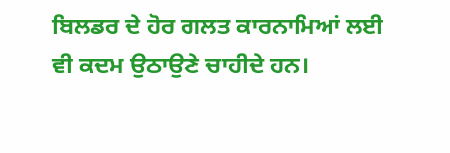ਬਿਲਡਰ ਦੇ ਹੋਰ ਗਲਤ ਕਾਰਨਾਮਿਆਂ ਲਈ ਵੀ ਕਦਮ ਉਠਾਉਣੇ ਚਾਹੀਦੇ ਹਨ।